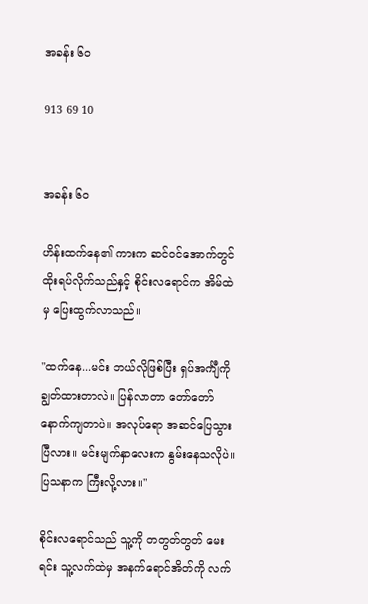အခန်း ၆၀

913 69 10


အခန်း ၆၀

ဟိန်းထက်နေ၏ ကားက ဆင်ဝင်အောက်တွင် ထိုးရပ်လိုက်သည်နှင့် စိုင်းလရောင်က အိမ်ထဲမှ ပြေးထွက်လာသည်။

"ထက်နေ...မင်း ဘယ်လိုဖြစ်ပြီး ရှပ်အင်္ကျီကို ချွတ်ထားတာလဲ။ ပြန်လာတာ တော်တော် နောက်ကျတာပဲ။ အလုပ်ရော အဆင်ပြေသွားပြီလား။ မင်းမျက်နှာလေးက နွမ်းနေသလိုပဲ။ ပြသနာက ကြီးလို့လား။"

စိုင်းလရောင်သည် သူ့ကို တတွတ်တွတ် မေးရင်း သူ့လက်ထဲမှ အနက်ရောင်အိတ်ကို လက်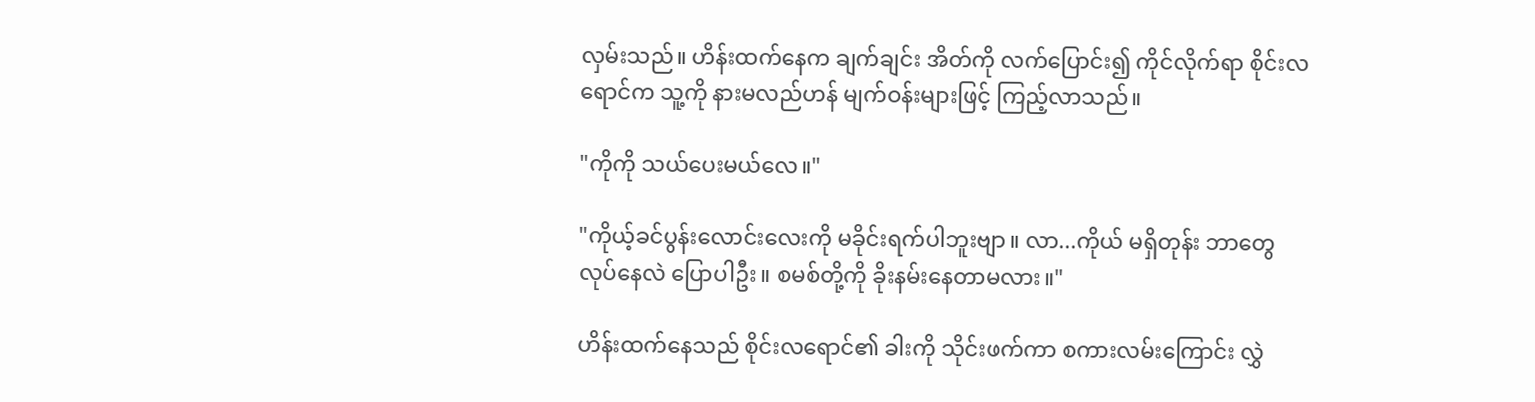လှမ်းသည်။ ဟိန်းထက်နေက ချက်ချင်း အိတ်ကို လက်ပြောင်း၍ ကိုင်လိုက်ရာ စိုင်းလရောင်က သူ့ကို နားမလည်ဟန် မျက်ဝန်းများဖြင့် ကြည့်လာသည်။

"ကိုကို သယ်ပေးမယ်လေ။"

"ကိုယ့်ခင်ပွန်းလောင်းလေးကို မခိုင်းရက်ပါဘူးဗျာ။ လာ...ကိုယ် မရှိတုန်း ဘာတွေလုပ်နေလဲ ပြောပါဦး။ စမစ်တို့ကို ခိုးနမ်းနေတာမလား။"

ဟိန်းထက်နေသည် စိုင်းလရောင်၏ ခါးကို သိုင်းဖက်ကာ စကားလမ်းကြောင်း လွှဲ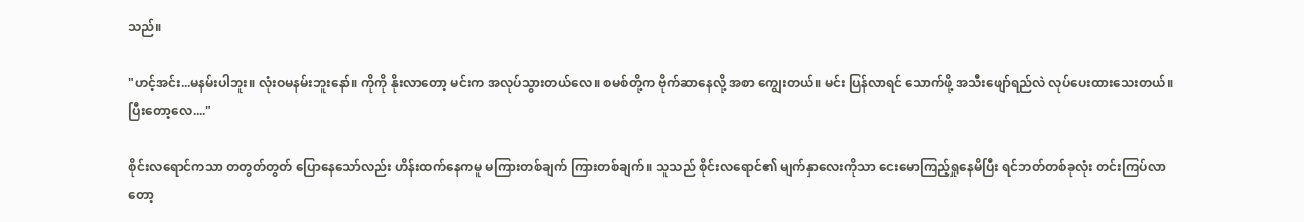သည်။

"ဟင့်အင်း...မနမ်းပါဘူး။ လုံးဝမနမ်းဘူးနော်။ ကိုကို နိုးလာတော့ မင်းက အလုပ်သွားတယ်လေ။ စမစ်တို့က ဗိုက်ဆာနေလို့ အစာ ကျွေးတယ်။ မင်း ပြန်လာရင် သောက်ဖို့ အသီးဖျော်ရည်လဲ လုပ်ပေးထားသေးတယ်။ ပြီးတော့လေ...."

စိုင်းလရောင်ကသာ တတွတ်တွတ် ပြောနေသော်လည်း ဟိန်းထက်နေကမူ မကြားတစ်ချက် ကြားတစ်ချက်။ သူသည် စိုင်းလရောင်၏ မျက်နှာလေးကိုသာ ငေးမောကြည့်ရှုနေမိပြီး ရင်ဘတ်တစ်ခုလုံး တင်းကြပ်လာတော့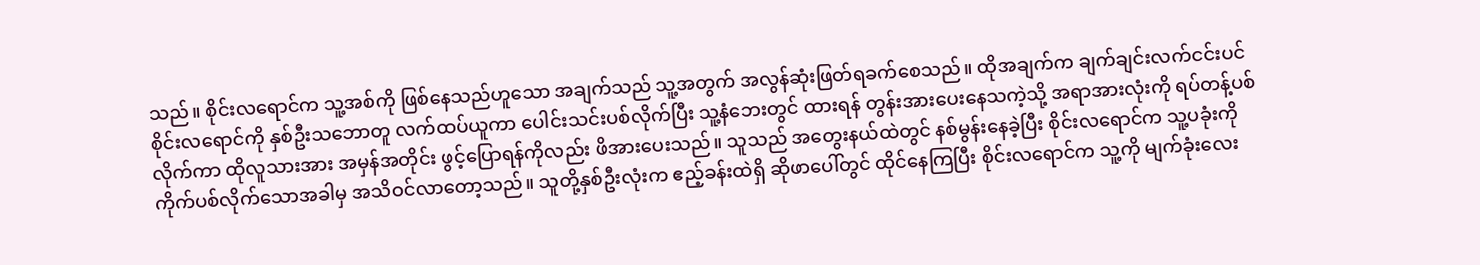သည်။ စိုင်းလရောင်က သူ့အစ်ကို ဖြစ်နေသည်ဟူသော အချက်သည် သူ့အတွက် အလွန်ဆုံးဖြတ်ရခက်စေသည်။ ထိုအချက်က ချက်ချင်းလက်ငင်းပင် စိုင်းလရောင်ကို နှစ်ဦးသဘောတူ လက်ထပ်ယူကာ ပေါင်းသင်းပစ်လိုက်ပြီး သူ့နံဘေးတွင် ထားရန် တွန်းအားပေးနေသကဲ့သို့ အရာအားလုံးကို ရပ်တန့်ပစ်လိုက်ကာ ထိုလူသားအား အမှန်အတိုင်း ဖွင့်ပြောရန်ကိုလည်း ဖိအားပေးသည်။ သူသည် အတွေးနယ်ထဲတွင် နစ်မွန်းနေခဲ့ပြီး စိုင်းလရောင်က သူ့ပခုံးကို ကိုက်ပစ်လိုက်သောအခါမှ အသိဝင်လာတော့သည်။ သူတို့နှစ်ဦးလုံးက ဧည့်ခန်းထဲရှိ ဆိုဖာပေါ်တွင် ထိုင်နေကြပြီး စိုင်းလရောင်က သူ့ကို မျက်ခုံးလေး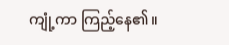ကျုံ့ကာ ကြည့်နေ၏။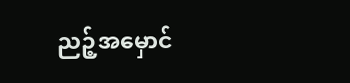ညဉ့်အမှောင်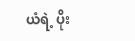ယံရဲ့ ပိုး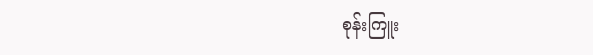စုန်းကြူး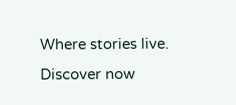Where stories live. Discover now